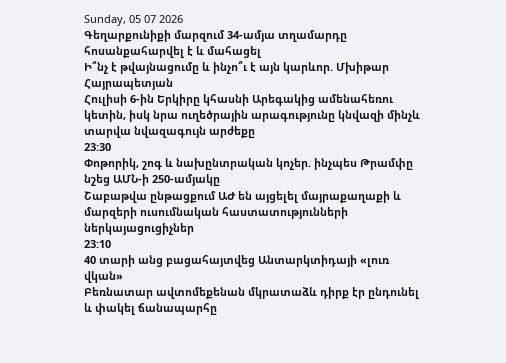Sunday, 05 07 2026
Գեղարքունիքի մարզում 34-ամյա տղամարդը հոսանքահարվել է և մահացել
Ի՞նչ է թվայնացումը և ինչո՞ւ է այն կարևոր. Մխիթար Հայրապետյան
Հուլիսի 6-ին Երկիրը կհասնի Արեգակից ամենահեռու կետին, իսկ նրա ուղեծրային արագությունը կնվազի մինչև տարվա նվազագույն արժեքը
23:30
Փոթորիկ, շոգ և նախընտրական կոչեր. ինչպես Թրամփը նշեց ԱՄՆ-ի 250-ամյակը
Շաբաթվա ընթացքում ԱԺ են այցելել մայրաքաղաքի և մարզերի ուսումնական հաստատությունների ներկայացուցիչներ
23:10
40 տարի անց բացահայտվեց Անտարկտիդայի «լուռ վկան»
Բեռնատար ավտոմեքենան մկրատաձև դիրք էր ընդունել և փակել ճանապարհը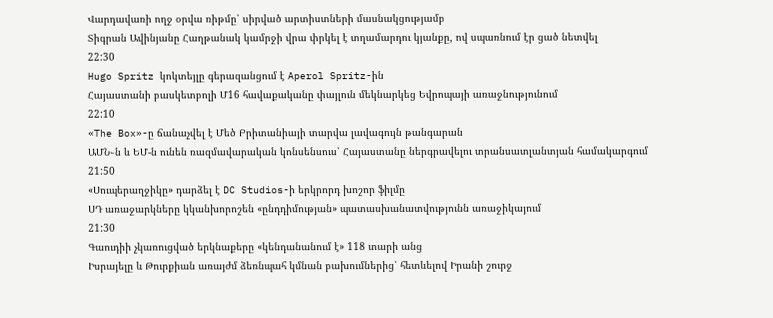Վարդավառի ողջ օրվա ռիթմը՝ սիրված արտիստների մասնակցությամբ
Տիգրան Ավինյանը Հաղթանակ կամրջի վրա փրկել է տղամարդու կյանքը, ով սպառնում էր ցած նետվել
22:30
Hugo Spritz կոկտեյլը գերազանցում է Aperol Spritz-ին
Հայաստանի բասկետբոլի Մ16 հավաքականը փայլուն մեկնարկեց Եվրոպայի առաջնությունում
22:10
«The Box»-ը ճանաչվել է Մեծ Բրիտանիայի տարվա լավագույն թանգարան
ԱՄՆ֊ն և ԵՄ-ն ունեն ռազմավարական կոնսենսուս՝ Հայաստանը ներգրավելու տրանսատլանտյան համակարգում
21:50
«Սուպերաղջիկը» դարձել է DC Studios-ի երկրորդ խոշոր ֆիլմը
ՍԴ առաջարկները կկանխորոշեն «ընդդիմության» պատասխանատվությունն առաջիկայում
21:30
Գաուդիի չկառուցված երկնաքերը «կենդանանում է» 118 տարի անց
Իսրայելը և Թուրքիան առայժմ ձեռնպահ կմնան բախումներից՝ հետևելով Իրանի շուրջ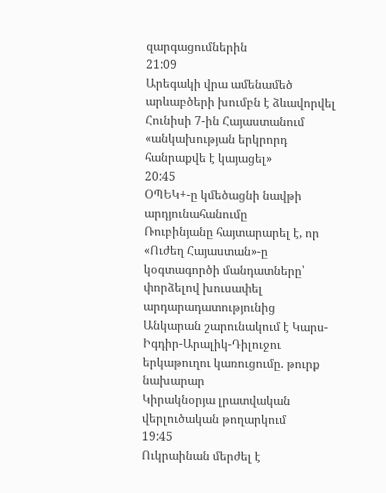զարգացումներին
21:09
Արեգակի վրա ամենամեծ արևաբծերի խումբն է ձևավորվել
Հունիսի 7-ին Հայաստանում «անկախության երկրորդ հանրաքվե է կայացել»
20:45
ՕՊԵԿ+-ը կմեծացնի նավթի արդյունահանումը
Ռուբինյանը հայտարարել է, որ «Ուժեղ Հայաստան»-ը կօգտագործի մանդատները՝ փորձելով խուսափել արդարադատությունից
Անկարան շարունակում է Կարս-Իգդիր-Արալիկ-Դիլուջու երկաթուղու կառուցումը. թուրք նախարար
Կիրակնօրյա լրատվական վերլուծական թողարկում
19:45
Ուկրաինան մերժել է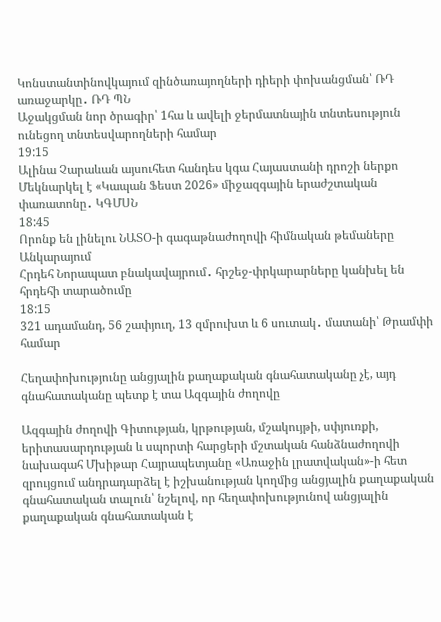Կոնստանտինովկայում զինծառայողների դիերի փոխանցման՝ ՌԴ առաջարկը․ ՌԴ ՊՆ
Աջակցման նոր ծրագիր՝ 1հա և ավելի ջերմատնային տնտեսություն ունեցող տնտեսվարողների համար
19:15
Ալինա Չարաևան այսուհետ հանդես կգա Հայաստանի դրոշի ներքո
Մեկնարկել է «Կապան Ֆեստ 2026» միջազգային երաժշտական փառատոնը․ ԿԳՄՍՆ
18:45
Որոնք են լինելու ՆԱՏՕ-ի գագաթնաժողովի հիմնական թեմաները Անկարայում
Հրդեհ Նորապատ բնակավայրում․ հրշեջ-փրկարարները կանխել են հրդեհի տարածումը
18:15
321 ադամանդ, 56 շափյուղ, 13 զմրուխտ և 6 սուտակ․ մատանի՝ Թրամփի համար

Հեղափոխությունը անցյալին քաղաքական գնահատականը չէ, այդ գնահատականը պետք է տա Ազգային ժողովը

Ազգային ժողովի Գիտության, կրթության, մշակույթի, սփյուռքի, երիտասարդության և սպորտի հարցերի մշտական հանձնաժողովի նախագահ Մխիթար Հայրապետյանը «Առաջին լրատվական»-ի հետ զրույցում անդրադարձել է իշխանության կողմից անցյալին քաղաքական գնահատական տալուն՝ նշելով, որ հեղափոխությունով անցյալին քաղաքական գնահատական է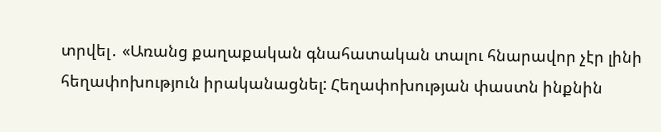տրվել․ «Առանց քաղաքական գնահատական տալու հնարավոր չէր լինի հեղափոխություն իրականացնել: Հեղափոխության փաստն ինքնին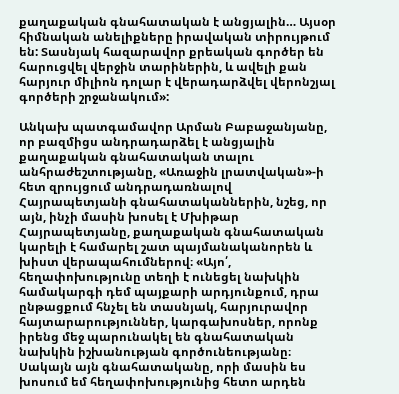քաղաքական գնահատական է անցյալին… Այսօր հիմնական անելիքները իրավական տիրույթում են: Տասնյակ հազարավոր քրեական գործեր են հարուցվել վերջին տարիներին, և ավելի քան հարյուր միլիոն դոլար է վերադարձվել վերոնշյալ գործերի շրջանակում»:

Անկախ պատգամավոր Արման Բաբաջանյանը, որ բազմիցս անդրադարձել է անցյալին քաղաքական գնահատական տալու անհրաժեշտությանը, «Առաջին լրատվական»-ի հետ զրույցում անդրադառնալով Հայրապետյանի գնահատականներին, նշեց, որ այն, ինչի մասին խոսել է Մխիթար Հայրապետյանը, քաղաքական գնահատական կարելի է համարել շատ պայմանականորեն և խիստ վերապահումներով։ «Այո՛, հեղափոխությունը տեղի է ունեցել նախկին համակարգի դեմ պայքարի արդյունքում, դրա ընթացքում հնչել են տասնյակ, հարյուրավոր հայտարարություններ, կարգախոսներ, որոնք իրենց մեջ պարունակել են գնահատական նախկին իշխանության գործունեությանը։ Սակայն այն գնահատականը, որի մասին ես խոսում եմ հեղափոխությունից հետո արդեն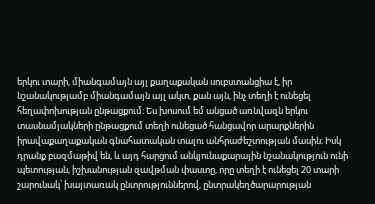երկու տարի, միանգամայն այլ քաղաքական սուբստանցիա է, իր նշանակությամբ միանգամայն այլ ակտ, քան այն, ինչ տեղի է ունեցել հեղափոխության ընթացքում։ Ես խոսում եմ անցած առնվազն երկու տասնամյակների ընթացքում տեղի ունեցած հանցավոր արարքներին իրավաքաղաքական գնահատական տալու անհրաժեշտության մասին։ Իսկ դրանք բազմաթիվ են, և այդ հարցում անկյունաքարային նշանակություն ունի պետության, իշխանության զավթման փաստը, որը տեղի է ունեցել 20 տարի շարունակ՝ խայտառակ ընտրություններով, ընտրակեղծարարության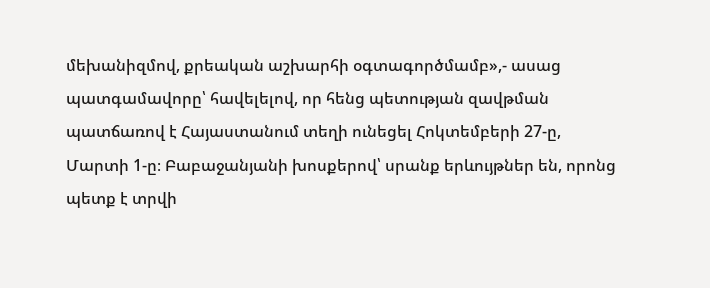մեխանիզմով, քրեական աշխարհի օգտագործմամբ»,- ասաց պատգամավորը՝ հավելելով, որ հենց պետության զավթման պատճառով է Հայաստանում տեղի ունեցել Հոկտեմբերի 27-ը, Մարտի 1-ը։ Բաբաջանյանի խոսքերով՝ սրանք երևույթներ են, որոնց պետք է տրվի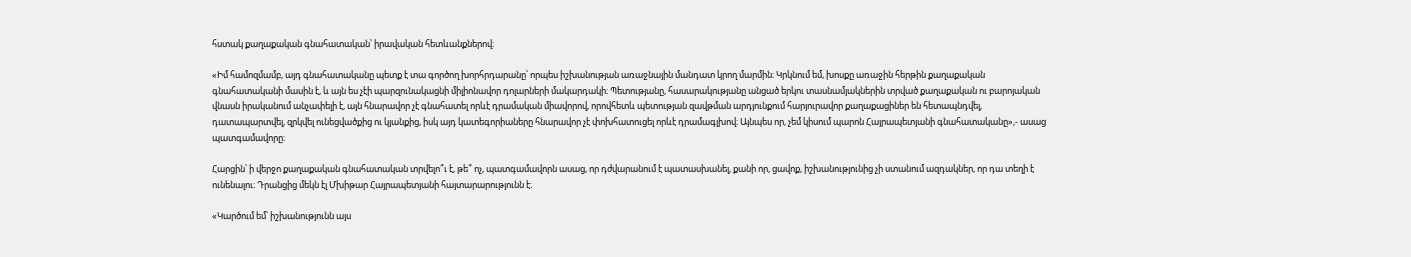հստակ քաղաքական գնահատական՝ իրավական հետևանքներով։

«Իմ համոզմամբ, այդ գնահատականը պետք է տա գործող խորհրդարանը՝ որպես իշխանության առաջնային մանդատ կրող մարմին։ Կրկնում եմ, խոսքը առաջին հերթին քաղաքական գնահատականի մասին է, և այն ես չէի պարզունակացնի միլիոնավոր դոլարների մակարդակի։ Պետությանը, հասարակությանը անցած երկու տասնամյակներին տրված քաղաքական ու բարոյական վնասն իրականում անչափելի է, այն հնարավոր չէ գնահատել որևէ դրամական միավորով, որովհետև պետության զավթման արդյունքում հարյուրավոր քաղաքացիներ են հետապնդվել, դատապարտվել, զրկվել ունեցվածքից ու կյանքից, իսկ այդ կատեգորիաները հնարավոր չէ փոխհատուցել որևէ դրամագլխով։ Այնպես որ, չեմ կիսում պարոն Հայրապետյանի գնահատականը»,- ասաց պատգամավորը։

Հարցին՝ ի վերջո քաղաքական գնահատական տրվելո՞ւ է, թե՞ ոչ, պատգամավորն ասաց, որ դժվարանում է պատասխանել, քանի որ, ցավոք, իշխանությունից չի ստանում ազդակներ, որ դա տեղի է ունենալու։ Դրանցից մեկն էլ Մխիթար Հայրապետյանի հայտարարությունն է։

«Կարծում եմ՝ իշխանությունն այս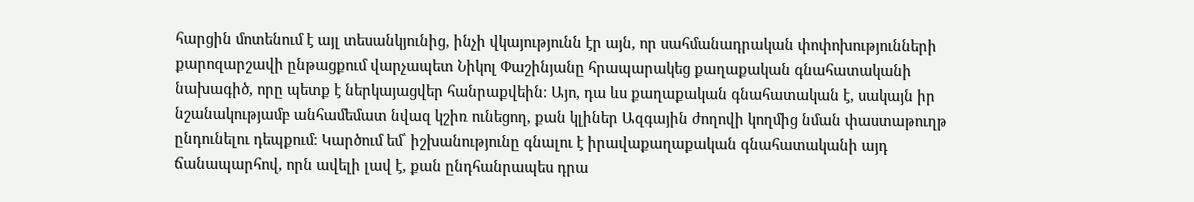հարցին մոտենում է այլ տեսանկյունից, ինչի վկայությունն էր այն, որ սահմանադրական փոփոխությունների քարոզարշավի ընթացքում վարչապետ Նիկոլ Փաշինյանը հրապարակեց քաղաքական գնահատականի նախագիծ, որը պետք է ներկայացվեր հանրաքվեին։ Այո, դա ևս քաղաքական գնահատական է, սակայն իր նշանակությամբ անհամեմատ նվազ կշիռ ունեցող, քան կլիներ Ազգային ժողովի կողմից նման փաստաթուղթ ընդունելու դեպքում։ Կարծում եմ՝ իշխանությունը գնալու է իրավաքաղաքական գնահատականի այդ ճանապարհով, որն ավելի լավ է, քան ընդհանրապես դրա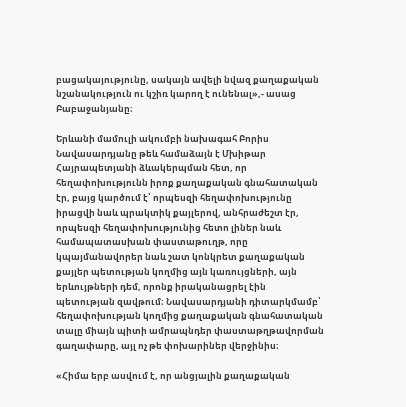բացակայությունը, սակայն ավելի նվազ քաղաքական նշանակություն ու կշիռ կարող է ունենալ»,- ասաց Բաբաջանյանը։

Երևանի մամուլի ակումբի նախագահ Բորիս Նավասարդյանը թեև համաձայն է Մխիթար Հայրապետյանի ձևակերպման հետ, որ հեղափոխությունն իրոք քաղաքական գնահատական էր, բայց կարծում է՝ որպեսզի հեղափոխությունը իրացվի նաև պրակտիկ քայլերով, անհրաժեշտ էր, որպեսզի հեղափոխությունից հետո լիներ նաև համապատասխան փաստաթուղթ, որը կպայմանավորեր նաև շատ կոնկրետ քաղաքական քայլեր պետության կողմից այն կառույցների, այն երևույթների դեմ, որոնք իրականացրել էին պետության զավթում։ Նավասարդյանի դիտարկմամբ՝ հեղափոխության կողմից քաղաքական գնահատական տալը միայն պիտի ամրապնդեր փաստաթղթավորման գաղափարը, այլ ոչ թե փոխարիներ վերջինիս։

«Հիմա երբ ասվում է, որ անցյալին քաղաքական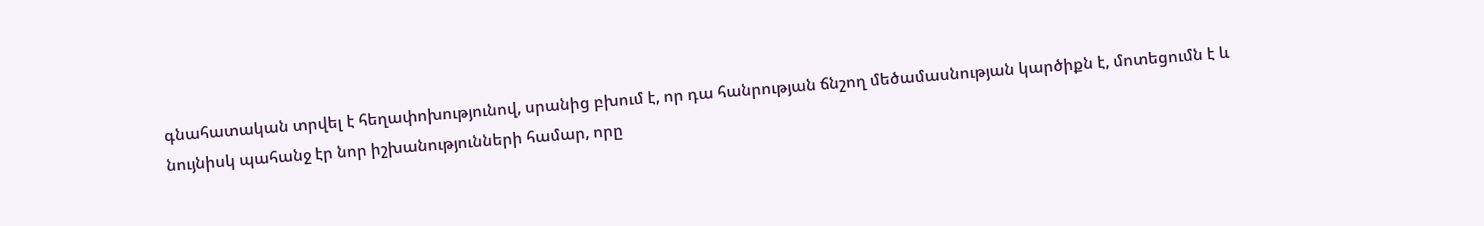գնահատական տրվել է հեղափոխությունով, սրանից բխում է, որ դա հանրության ճնշող մեծամասնության կարծիքն է, մոտեցումն է և նույնիսկ պահանջ էր նոր իշխանությունների համար, որը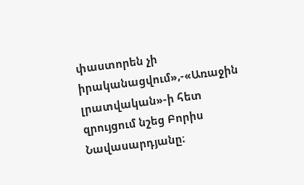փաստորեն չի իրականացվում»,-«Առաջին լրատվական»-ի հետ զրույցում նշեց Բորիս Նավասարդյանը։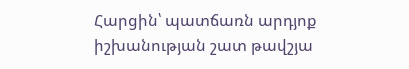Հարցին՝ պատճառն արդյոք իշխանության շատ թավշյա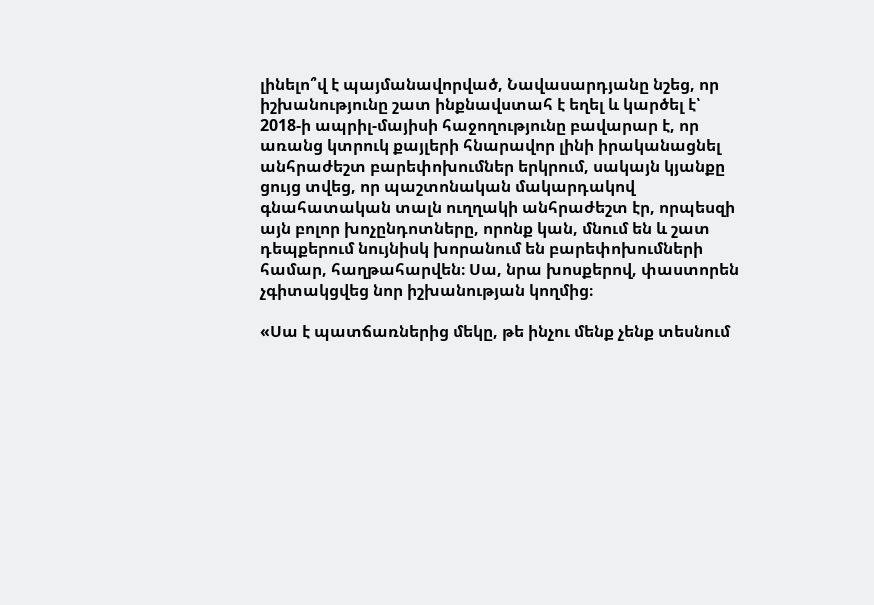լինելո՞վ է պայմանավորված, Նավասարդյանը նշեց, որ իշխանությունը շատ ինքնավստահ է եղել և կարծել է՝ 2018-ի ապրիլ-մայիսի հաջողությունը բավարար է, որ առանց կտրուկ քայլերի հնարավոր լինի իրականացնել անհրաժեշտ բարեփոխումներ երկրում, սակայն կյանքը ցույց տվեց, որ պաշտոնական մակարդակով գնահատական տալն ուղղակի անհրաժեշտ էր, որպեսզի այն բոլոր խոչընդոտները, որոնք կան, մնում են և շատ դեպքերում նույնիսկ խորանում են բարեփոխումների համար, հաղթահարվեն։ Սա, նրա խոսքերով, փաստորեն չգիտակցվեց նոր իշխանության կողմից։

«Սա է պատճառներից մեկը, թե ինչու մենք չենք տեսնում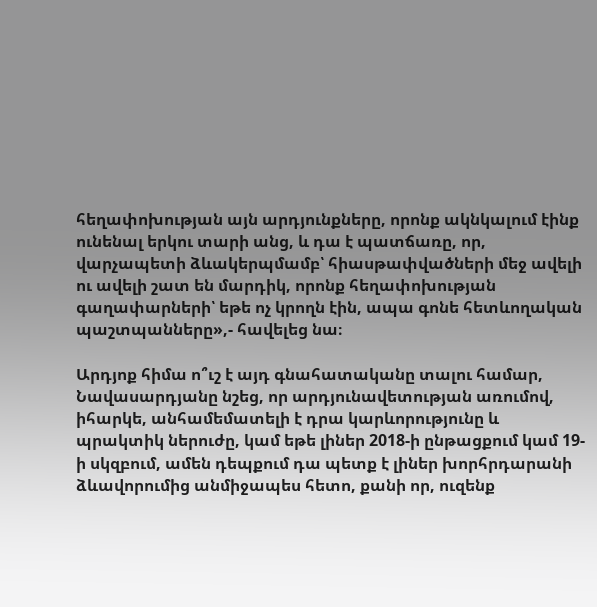հեղափոխության այն արդյունքները, որոնք ակնկալում էինք ունենալ երկու տարի անց, և դա է պատճառը, որ, վարչապետի ձևակերպմամբ՝ հիասթափվածների մեջ ավելի ու ավելի շատ են մարդիկ, որոնք հեղափոխության գաղափարների՝ եթե ոչ կրողն էին, ապա գոնե հետևողական պաշտպանները»,- հավելեց նա։

Արդյոք հիմա ո՞ւշ է այդ գնահատականը տալու համար, Նավասարդյանը նշեց, որ արդյունավետության առումով, իհարկե, անհամեմատելի է դրա կարևորությունը և պրակտիկ ներուժը, կամ եթե լիներ 2018-ի ընթացքում կամ 19-ի սկզբում, ամեն դեպքում դա պետք է լիներ խորհրդարանի ձևավորումից անմիջապես հետո, քանի որ, ուզենք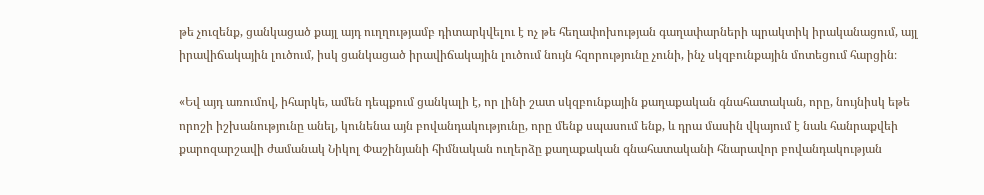թե չուզենք, ցանկացած քայլ այդ ուղղությամբ դիտարկվելու է ոչ թե հեղափոխության գաղափարների պրակտիկ իրականացում, այլ իրավիճակային լուծում, իսկ ցանկացած իրավիճակային լուծում նույն հզորությունը չունի, ինչ սկզբունքային մոտեցում հարցին։

«Եվ այդ առումով, իհարկե, ամեն դեպքում ցանկալի է, որ լինի շատ սկզբունքային քաղաքական գնահատական, որը, նույնիսկ եթե որոշի իշխանությունը անել, կունենա այն բովանդակությունը, որը մենք սպասում ենք, և դրա մասին վկայում է նաև հանրաքվեի քարոզարշավի ժամանակ Նիկոլ Փաշինյանի հիմնական ուղերձը քաղաքական գնահատականի հնարավոր բովանդակության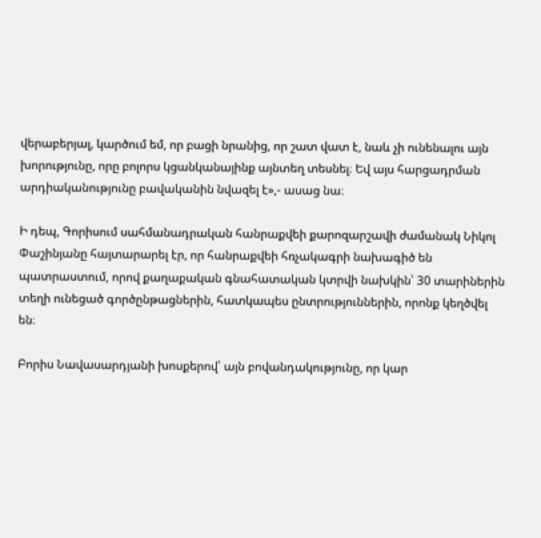վերաբերյալ, կարծում եմ, որ բացի նրանից, որ շատ վատ է, նաև չի ունենալու այն խորությունը, որը բոլորս կցանկանայինք այնտեղ տեսնել։ Եվ այս հարցադրման արդիականությունը բավականին նվազել է»,- ասաց նա։

Ի դեպ, Գորիսում սահմանադրական հանրաքվեի քարոզարշավի ժամանակ Նիկոլ Փաշինյանը հայտարարել էր, որ հանրաքվեի հռչակագրի նախագիծ են պատրաստում, որով քաղաքական գնահատական կտրվի նախկին՝ 30 տարիներին տեղի ունեցած գործընթացներին, հատկապես ընտրություններին, որոնք կեղծվել են։

Բորիս Նավասարդյանի խոսքերով՝ այն բովանդակությունը, որ կար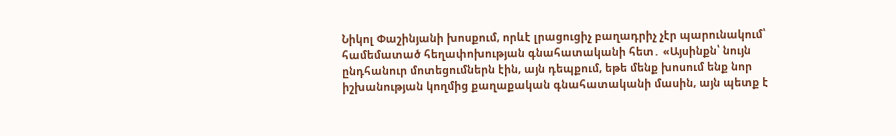Նիկոլ Փաշինյանի խոսքում, որևէ լրացուցիչ բաղադրիչ չէր պարունակում՝ համեմատած հեղափոխության գնահատականի հետ․ «Այսինքն՝ նույն ընդհանուր մոտեցումներն էին, այն դեպքում, եթե մենք խոսում ենք նոր իշխանության կողմից քաղաքական գնահատականի մասին, այն պետք է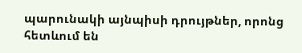պարունակի այնպիսի դրույթներ, որոնց հետևում են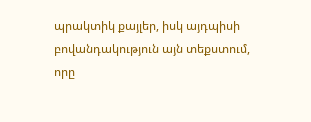պրակտիկ քայլեր, իսկ այդպիսի բովանդակություն այն տեքստում, որը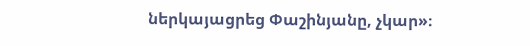ներկայացրեց Փաշինյանը, չկար»։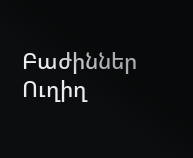Բաժիններ
Ուղիղ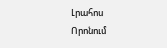Լրահոս
Որոնում